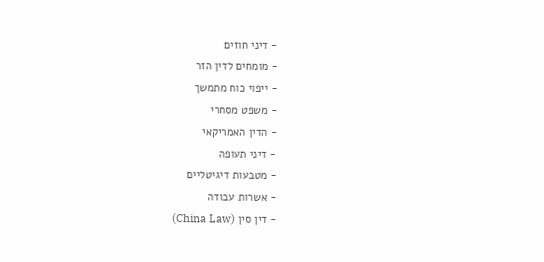- דיני חוזים
- מומחים לדין הזר
- ייפוי כוח מתמשך
- משפט מסחרי
- הדין האמריקאי
- דיני תעופה
- מטבעות דיגיטליים
- אשרות עבודה
- דין סין (China Law)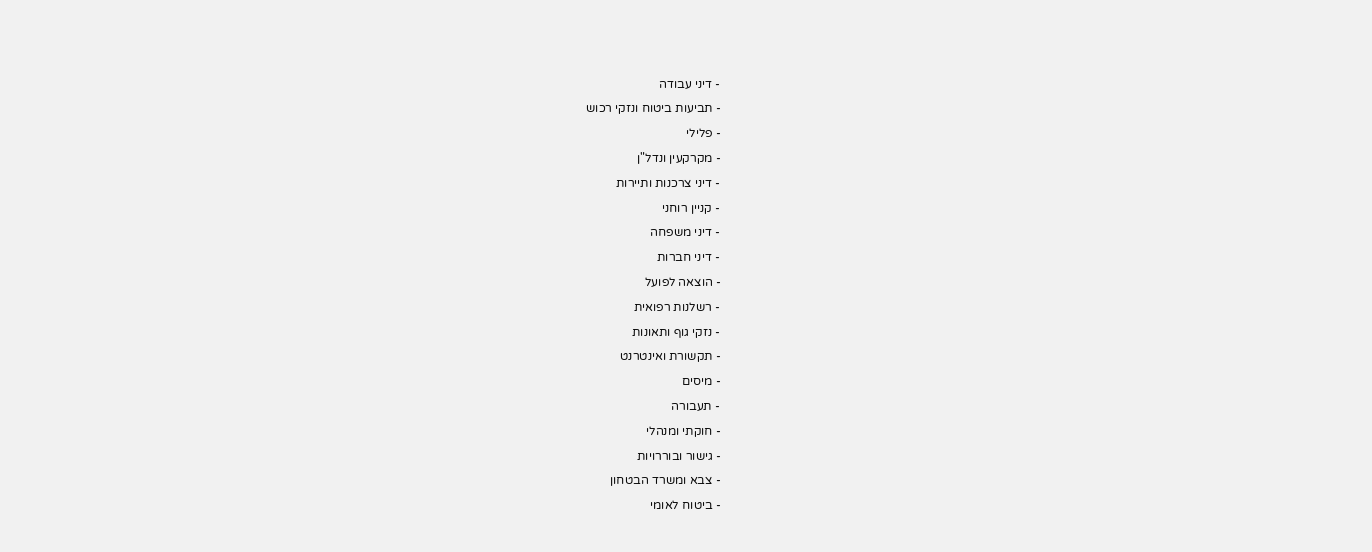- דיני עבודה
- תביעות ביטוח ונזקי רכוש
- פלילי
- מקרקעין ונדל"ן
- דיני צרכנות ותיירות
- קניין רוחני
- דיני משפחה
- דיני חברות
- הוצאה לפועל
- רשלנות רפואית
- נזקי גוף ותאונות
- תקשורת ואינטרנט
- מיסים
- תעבורה
- חוקתי ומנהלי
- גישור ובוררויות
- צבא ומשרד הבטחון
- ביטוח לאומי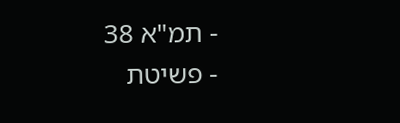- תמ"א 38
- פשיטת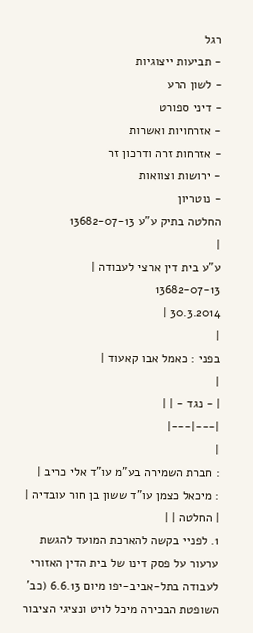רגל
- תביעות ייצוגיות
- לשון הרע
- דיני ספורט
- אזרחויות ואשרות
- אזרחות זרה ודרכון זר
- ירושות וצוואות
- נוטריון
החלטה בתיק ע"ע 13682-07-13
|
ע"ע בית דין ארצי לעבודה |
13682-07-13
30.3.2014 |
|
בפני : כאמל אבו קאעוד |
|
| - נגד - | |
|---|---|
|
: חברת השמירה בע"מ עו"ד אלי כריב |
: מיכאל כצמן עו"ד ששון בן חור עובדיה |
| החלטה | |
1. לפניי בקשה להארכת המועד להגשת ערעור על פסק דינו של בית הדין האזורי לעבודה בתל-אביב-יפו מיום 6.6.13 (כב' השופטת הבכירה מיכל לויט ונציגי הציבור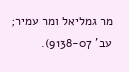מר גמליאל ומר עמיר; עב' 9138-07).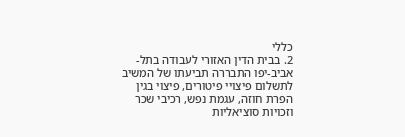כללי
2. בבית הדין האזורי לעבודה בתל-אביב-יפו התבררה תביעתו של המשיב לתשלום פיצויי פיטורים, פיצוי בגין הפרת חוזה, עגמת נפש, רכיבי שכר וזכויות סוציאליות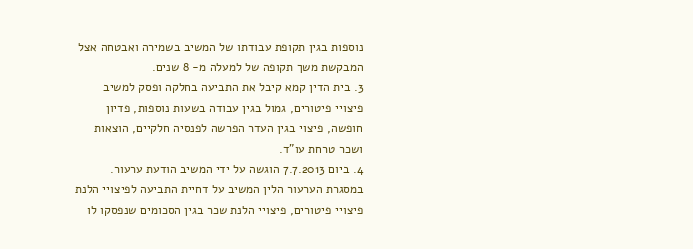נוספות בגין תקופת עבודתו של המשיב בשמירה ואבטחה אצל המבקשת משך תקופה של למעלה מ- 8 שנים.
3. בית הדין קמא קיבל את התביעה בחלקה ופסק למשיב פיצויי פיטורים, גמול בגין עבודה בשעות נוספות, פדיון חופשה, פיצוי בגין העדר הפרשה לפנסיה חלקיים, הוצאות ושכר טרחת עו"ד.
4. ביום 7.7.2013 הוגשה על ידי המשיב הודעת ערעור. במסגרת הערעור הלין המשיב על דחיית התביעה לפיצויי הלנת פיצויי פיטורים, פיצויי הלנת שכר בגין הסכומים שנפסקו לו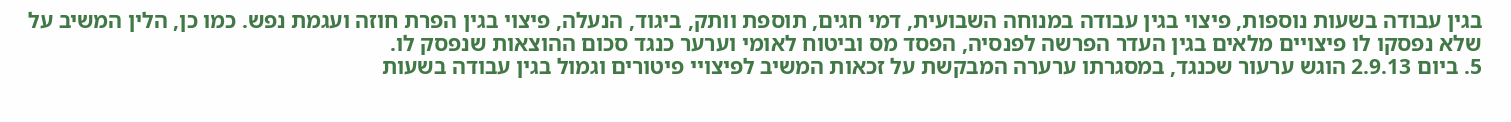בגין עבודה בשעות נוספות, פיצוי בגין עבודה במנוחה השבועית, דמי חגים, תוספת וותק, ביגוד, הנעלה, פיצוי בגין הפרת חוזה ועגמת נפש. כמו כן, הלין המשיב על שלא נפסקו לו פיצויים מלאים בגין העדר הפרשה לפנסיה, הפסד מס וביטוח לאומי וערער כנגד סכום ההוצאות שנפסק לו.
5. ביום 2.9.13 הוגש ערעור שכנגד, במסגרתו ערערה המבקשת על זכאות המשיב לפיצויי פיטורים וגמול בגין עבודה בשעות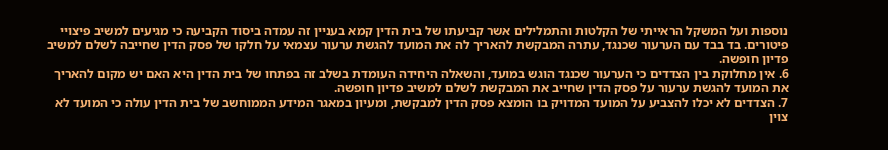נוספות ועל המשקל הראייתי של הקלטות והתמלילים אשר קביעתו של בית הדין קמא בעניין זה עמדה ביסוד הקביעה כי מגיעים למשיב פיצויי פיטורים. בד בבד עם הערעור שכנגד, עתרה המבקשת להאריך לה את המועד להגשת ערעור עצמאי על חלקו של פסק הדין שחייבה לשלם למשיב פדיון חופשה.
6. אין מחלוקת בין הצדדים כי הערעור שכנגד הוגש במועד, והשאלה היחידה העומדת בשלב זה בפתחו של בית הדין היא האם יש מקום להאריך את המועד להגשת ערעור על פסק הדין שחייב את המבקשת לשלם למשיב פדיון חופשה.
7. הצדדים לא יכלו להצביע על המועד המדויק בו הומצא פסק הדין למבקשת, ומעיון במאגר המידע הממוחשב של בית הדין עולה כי המועד לא צוין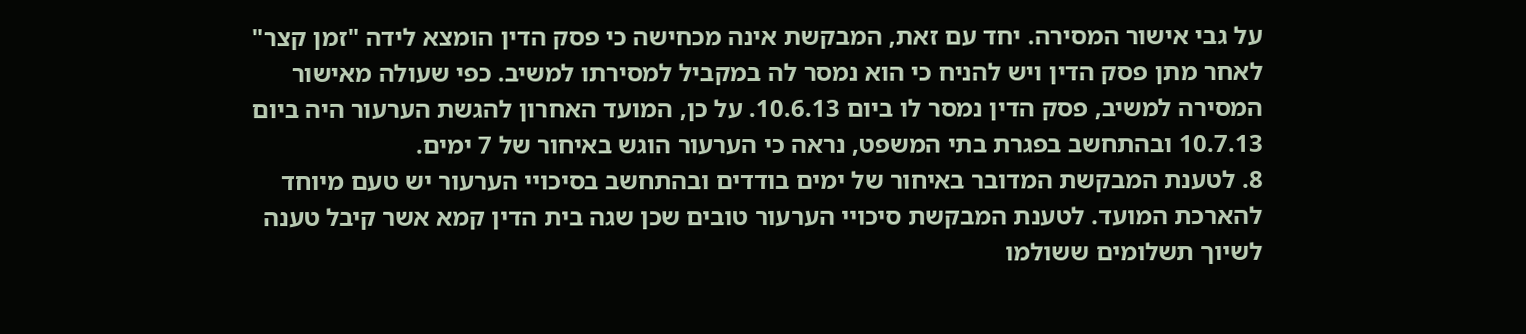על גבי אישור המסירה. יחד עם זאת, המבקשת אינה מכחישה כי פסק הדין הומצא לידה "זמן קצר" לאחר מתן פסק הדין ויש להניח כי הוא נמסר לה במקביל למסירתו למשיב. כפי שעולה מאישור המסירה למשיב, פסק הדין נמסר לו ביום 10.6.13. על כן, המועד האחרון להגשת הערעור היה ביום 10.7.13 ובהתחשב בפגרת בתי המשפט, נראה כי הערעור הוגש באיחור של 7 ימים.
8. לטענת המבקשת המדובר באיחור של ימים בודדים ובהתחשב בסיכויי הערעור יש טעם מיוחד להארכת המועד. לטענת המבקשת סיכויי הערעור טובים שכן שגה בית הדין קמא אשר קיבל טענה לשיוך תשלומים ששולמו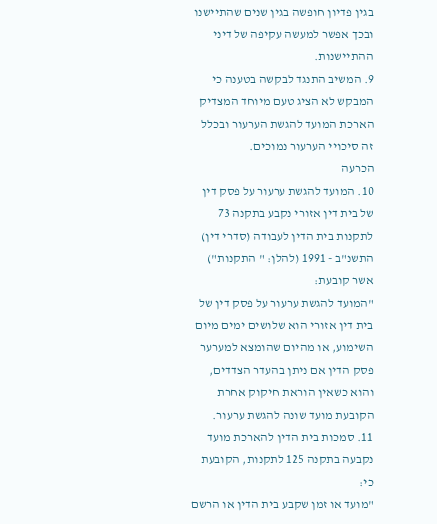בגין פדיון חופשה בגין שנים שהתיישנו ובכך אפשר למעשה עקיפה של דיני ההתיישנות.
9. המשיב התנגד לבקשה בטענה כי המבקש לא הציג טעם מיוחד המצדיק הארכת המועד להגשת הערעור ובכלל זה סיכויי הערעור נמוכים.
הכרעה
10. המועד להגשת ערעור על פסק דין של בית דין אזורי נקבע בתקנה 73 לתקנות בית הדין לעבודה (סדרי דין) התשנ"ב - 1991 (להלן: " התקנות") אשר קובעת:
"המועד להגשת ערעור על פסק דין של בית דין אזורי הוא שלושים ימים מיום השימוע, או מהיום שהומצא למערער פסק הדין אם ניתן בהעדר הצדדים, והוא כשאין הוראת חיקוק אחרת הקובעת מועד שונה להגשת ערעור.
11. סמכות בית הדין להארכת מועד נקבעה בתקנה 125 לתקנות, הקובעת כי:
"מועד או זמן שקבע בית הדין או הרשם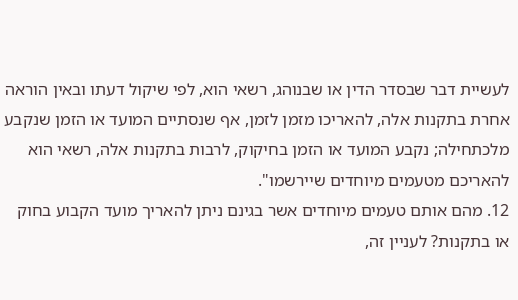לעשיית דבר שבסדר הדין או שבנוהג, רשאי הוא, לפי שיקול דעתו ובאין הוראה אחרת בתקנות אלה, להאריכו מזמן לזמן, אף שנסתיים המועד או הזמן שנקבע מלכתחילה; נקבע המועד או הזמן בחיקוק, לרבות בתקנות אלה, רשאי הוא להאריכם מטעמים מיוחדים שיירשמו".
12. מהם אותם טעמים מיוחדים אשר בגינם ניתן להאריך מועד הקבוע בחוק או בתקנות? לעניין זה,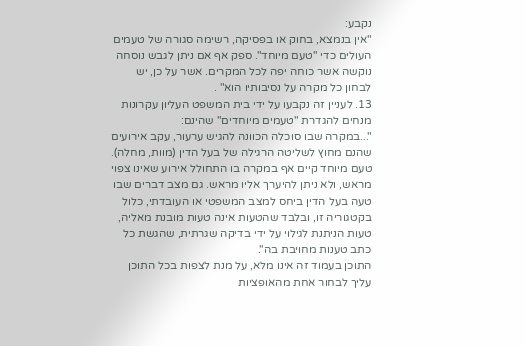נקבע:
"אין בנמצא, בחוק או בפסיקה, רשימה סגורה של טעמים העולים כדי "טעם מיוחד". ספק אף אם ניתן לגבש נוסחה נוקשה אשר כוחה יפה לכל המקרים. אשר על כן, יש לבחון כל מקרה על נסיבותיו הוא" .
13. לעניין זה נקבעו על ידי בית המשפט העליון עקרונות מנחים להגדרת "טעמים מיוחדים" שהינם:
"...במקרה שבו סוכלה הכוונה להגיש ערעור, עקב אירועים שהנם מחוץ לשליטה הרגילה של בעל הדין (מוות, מחלה). טעם מיוחד קיים אף במקרה בו התחולל אירוע שאינו צפוי מראש, ולא ניתן להיערך אליו מראש. גם מצב דברים שבו טעה בעל הדין ביחס למצב המשפטי או העובדתי, כלול בקטגוריה זו, ובלבד שהטעות אינה טעות מובנת מאליה, טעות הניתנת לגילוי על ידי בדיקה שגרתית, שהגשת כל כתב טענות מחויבת בה".
התוכן בעמוד זה אינו מלא, על מנת לצפות בכל התוכן עליך לבחור אחת מהאופציות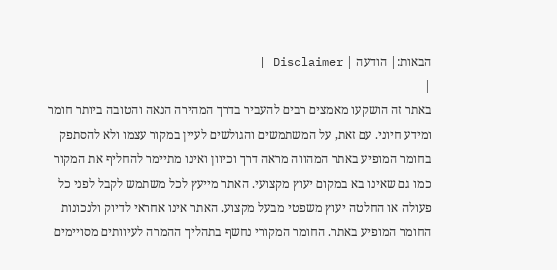הבאות:| הודעה | Disclaimer |
|
באתר זה הושקעו מאמצים רבים להעביר בדרך המהירה הנאה והטובה ביותר חומר ומידע חיוני. עם זאת, על המשתמשים והגולשים לעיין במקור עצמו ולא להסתפק בחומר המופיע באתר המהווה מראה דרך וכיוון ואינו מתיימר להחליף את המקור כמו גם שאינו בא במקום יעוץ מקצועי. האתר מייעץ לכל משתמש לקבל לפני כל פעולה או החלטה יעוץ משפטי מבעל מקצוע. האתר אינו אחראי לדיוק ולנכונות החומר המופיע באתר. החומר המקורי נחשף בתהליך ההמרה לעיוותים מסויימים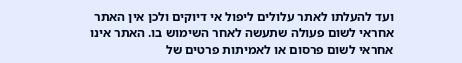ועד להעלתו לאתר עלולים ליפול אי דיוקים ולכן אין האתר אחראי לשום פעולה שתעשה לאחר השימוש בו. האתר אינו אחראי לשום פרסום או לאמיתות פרטים של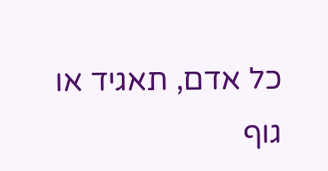כל אדם, תאגיד או גוף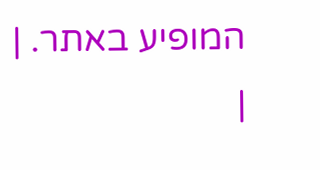המופיע באתר. |
|